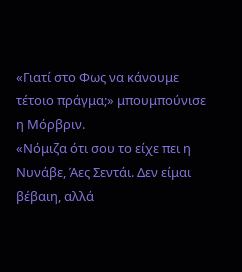«Γιατί στο Φως να κάνουμε τέτοιο πράγμα;» μπουμπούνισε η Μόρβριν.
«Νόμιζα ότι σου το είχε πει η Νυνάβε, Άες Σεντάι. Δεν είμαι βέβαιη, αλλά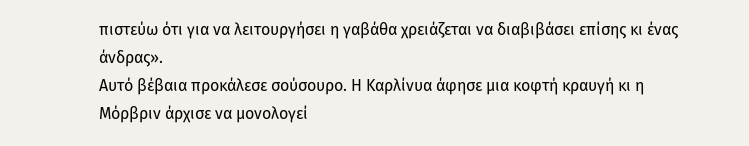πιστεύω ότι για να λειτουργήσει η γαβάθα χρειάζεται να διαβιβάσει επίσης κι ένας άνδρας».
Αυτό βέβαια προκάλεσε σούσουρο. Η Καρλίνυα άφησε μια κοφτή κραυγή κι η Μόρβριν άρχισε να μονολογεί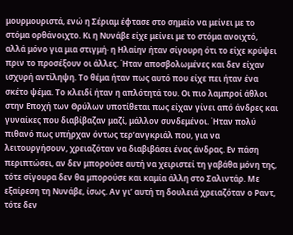μουρμουριστά, ενώ η Σέριαμ έφτασε στο σημείο να μείνει με το στόμα ορθάνοιχτο. Κι η Νυνάβε είχε μείνει με το στόμα ανοιχτό, αλλά μόνο για μια στιγμή· η Ηλαίην ήταν σίγουρη ότι το είχε κρύψει πριν το προσέξουν οι άλλες. Ήταν αποσβολωμένες και δεν είχαν ισχυρή αντίληψη. Το θέμα ήταν πως αυτό που είχε πει ήταν ένα σκέτο ψέμα. Το κλειδί ήταν η απλότητά του. Οι πιο λαμπροί άθλοι στην Εποχή των Θρύλων υποτίθεται πως είχαν γίνει από άνδρες και γυναίκες που διαβίβαζαν μαζί, μάλλον συνδεμένοι. Ήταν πολύ πιθανό πως υπήρχαν όντως τερ’ανγκριάλ που, για να λειτουργήσουν, χρειαζόταν να διαβιβάσει ένας άνδρας. Εν πάση περιπτώσει, αν δεν μπορούσε αυτή να χειριστεί τη γαβάθα μόνη της, τότε σίγουρα δεν θα μπορούσε και καμία άλλη στο Σαλιντάρ. Με εξαίρεση τη Νυνάβε, ίσως. Αν γι’ αυτή τη δουλειά χρειαζόταν ο Ραντ, τότε δεν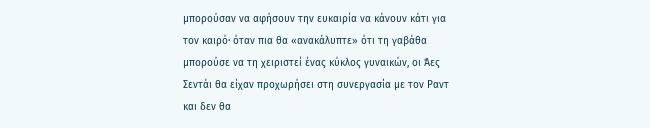μπορούσαν να αφήσουν την ευκαιρία να κάνουν κάτι για τον καιρό· όταν πια θα «ανακάλυπτε» ότι τη γαβάθα μπορούσε να τη χειριστεί ένας κύκλος γυναικών, οι Άες Σεντάι θα είχαν προχωρήσει στη συνεργασία με τον Ραντ και δεν θα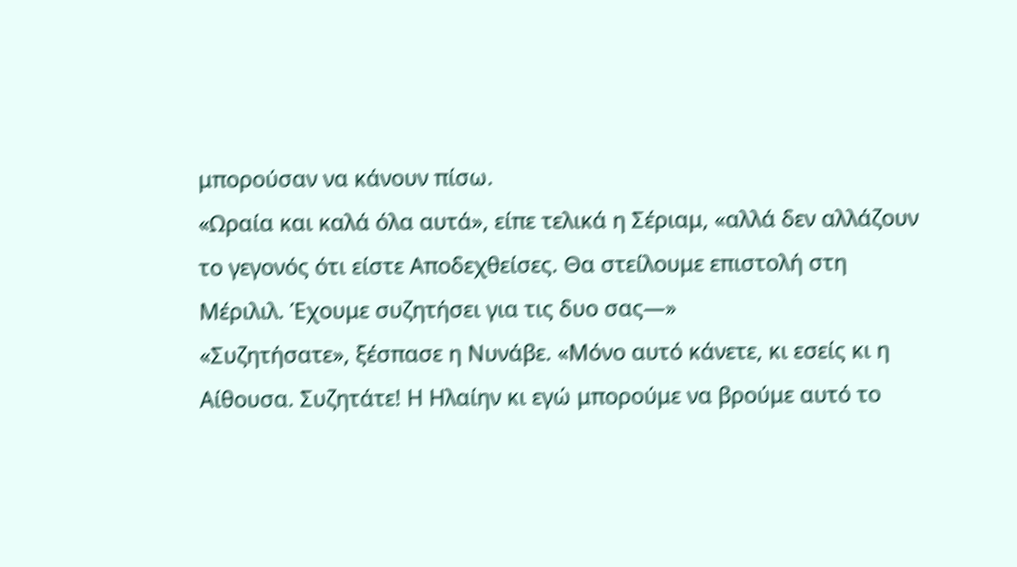μπορούσαν να κάνουν πίσω.
«Ωραία και καλά όλα αυτά», είπε τελικά η Σέριαμ, «αλλά δεν αλλάζουν το γεγονός ότι είστε Αποδεχθείσες. Θα στείλουμε επιστολή στη Μέριλιλ. Έχουμε συζητήσει για τις δυο σας—»
«Συζητήσατε», ξέσπασε η Νυνάβε. «Μόνο αυτό κάνετε, κι εσείς κι η Αίθουσα. Συζητάτε! Η Ηλαίην κι εγώ μπορούμε να βρούμε αυτό το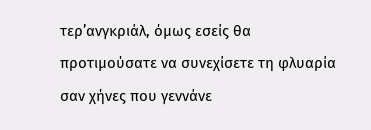τερ’ανγκριάλ, όμως εσείς θα προτιμούσατε να συνεχίσετε τη φλυαρία σαν χήνες που γεννάνε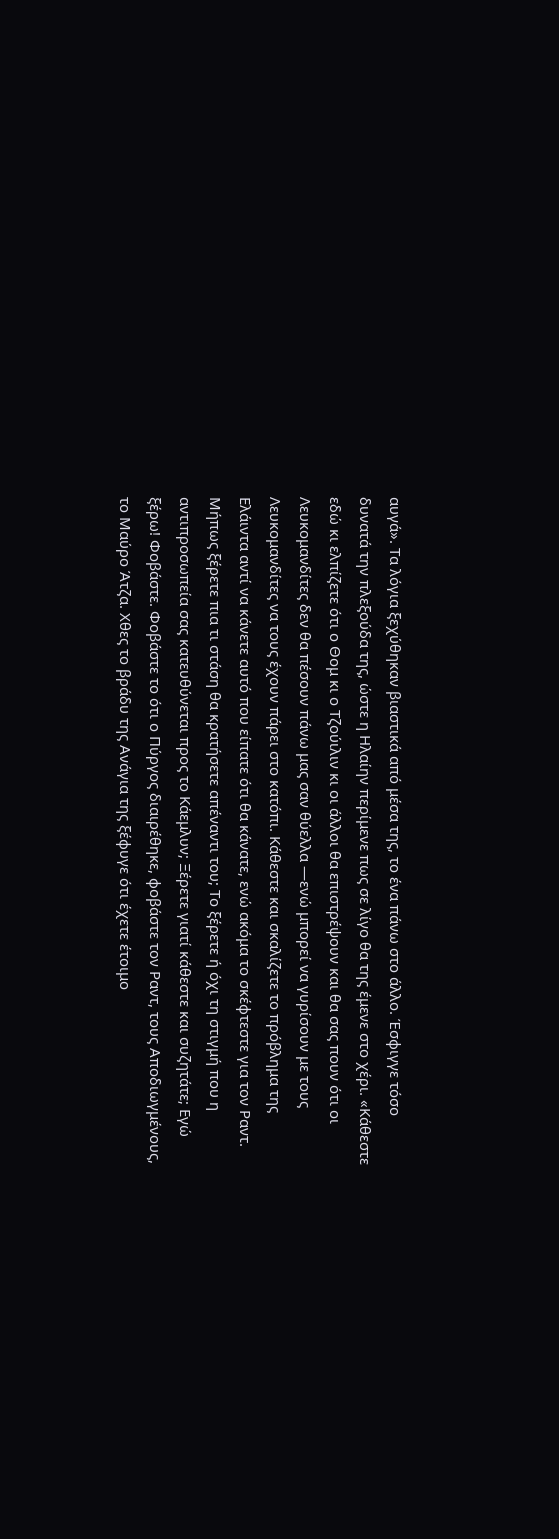αυγά». Τα λόγια ξεχύθηκαν βιαστικά από μέσα της, το ένα πάνω στο άλλο. Έσφιγγε τόσο δυνατά την πλεξούδα της, ώστε η Ηλαίην περίμενε πως σε λίγο θα της έμενε στο χέρι. «Κάθεστε εδώ κι ελπίζετε ότι ο Θομ κι ο Τζούιλιν κι οι άλλοι θα επιστρέψουν και θα σας πουν ότι οι Λευκομανδίτες δεν θα πέσουν πάνω μας σαν θύελλα —ενώ μπορεί να γυρίσουν με τους Λευκομανδίτες να τους έχουν πάρει στο κατόπι. Κάθεστε και σκαλίζετε το πρόβλημα της Ελάιντα αντί να κάνετε αυτό που είπατε ότι θα κάνατε, ενώ ακόμα το σκέφτεστε για τον Ραντ. Μήπως ξέρετε πια τι στάση θα κρατήσετε απέναντι του; Το ξέρετε ή όχι τη στιγμή που η αντιπροσωπεία σας κατευθύνεται προς το Κάεμλυν; Ξέρετε γιατί κάθεστε και συζητάτε; Εγώ ξέρω! Φοβάστε. Φοβάστε το ότι ο Πύργος διαιρέθηκε, φοβάστε τον Ραντ, τους Αποδιωγμένους, το Μαύρο Άτζα. Χθες το βράδυ της Ανάγια της ξέφυγε ότι έχετε έτοιμο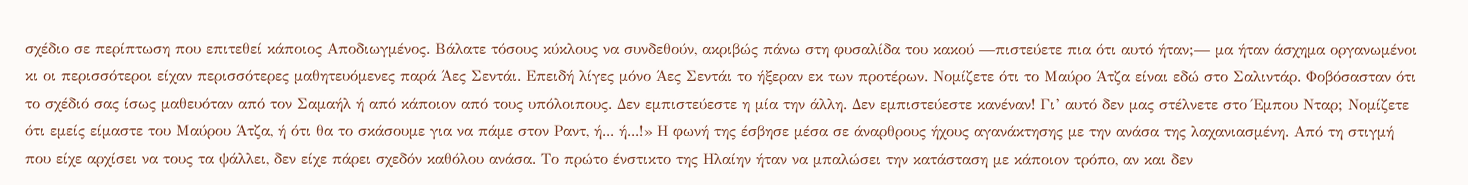σχέδιο σε περίπτωση που επιτεθεί κάποιος Αποδιωγμένος. Βάλατε τόσους κύκλους να συνδεθούν, ακριβώς πάνω στη φυσαλίδα του κακού —πιστεύετε πια ότι αυτό ήταν;— μα ήταν άσχημα οργανωμένοι κι οι περισσότεροι είχαν περισσότερες μαθητευόμενες παρά Άες Σεντάι. Επειδή λίγες μόνο Άες Σεντάι το ήξεραν εκ των προτέρων. Νομίζετε ότι το Μαύρο Άτζα είναι εδώ στο Σαλιντάρ. Φοβόσασταν ότι το σχέδιό σας ίσως μαθευόταν από τον Σαμαήλ ή από κάποιον από τους υπόλοιπους. Δεν εμπιστεύεστε η μία την άλλη. Δεν εμπιστεύεστε κανέναν! Γι’ αυτό δεν μας στέλνετε στο Έμπου Νταρ; Νομίζετε ότι εμείς είμαστε του Μαύρου Άτζα, ή ότι θα το σκάσουμε για να πάμε στον Ραντ, ή... ή...!» Η φωνή της έσβησε μέσα σε άναρθρους ήχους αγανάκτησης με την ανάσα της λαχανιασμένη. Από τη στιγμή που είχε αρχίσει να τους τα ψάλλει, δεν είχε πάρει σχεδόν καθόλου ανάσα. Το πρώτο ένστικτο της Ηλαίην ήταν να μπαλώσει την κατάσταση με κάποιον τρόπο, αν και δεν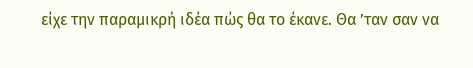είχε την παραμικρή ιδέα πώς θα το έκανε. Θα ’ταν σαν να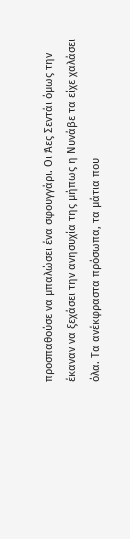προσπαθούσε να μπαλώσει ένα σφουγγάρι. Οι Άες Σεντάι όμως την έκαναν να ξεχάσει την ανησυχία της μήπως η Νυνάβε τα είχε χαλάσει όλα. Τα ανέκφραστα πρόσωπα, τα μάτια που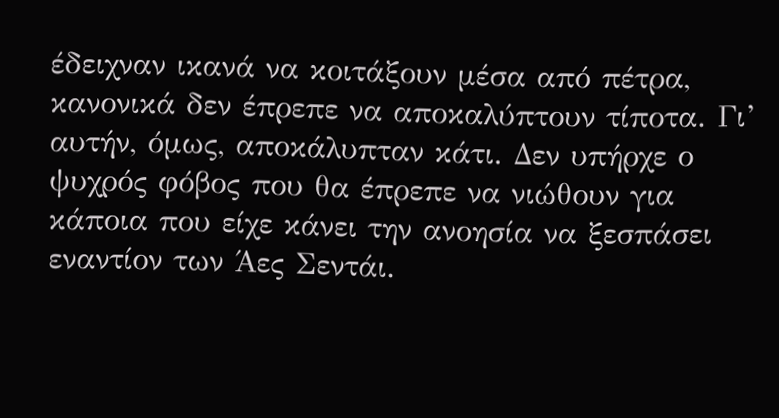έδειχναν ικανά να κοιτάξουν μέσα από πέτρα, κανονικά δεν έπρεπε να αποκαλύπτουν τίποτα. Γι’ αυτήν, όμως, αποκάλυπταν κάτι. Δεν υπήρχε ο ψυχρός φόβος που θα έπρεπε να νιώθουν για κάποια που είχε κάνει την ανοησία να ξεσπάσει εναντίον των Άες Σεντάι.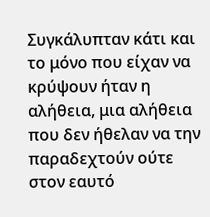Συγκάλυπταν κάτι και το μόνο που είχαν να κρύψουν ήταν η αλήθεια, μια αλήθεια που δεν ήθελαν να την παραδεχτούν ούτε στον εαυτό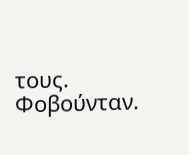τους. Φοβούνταν.